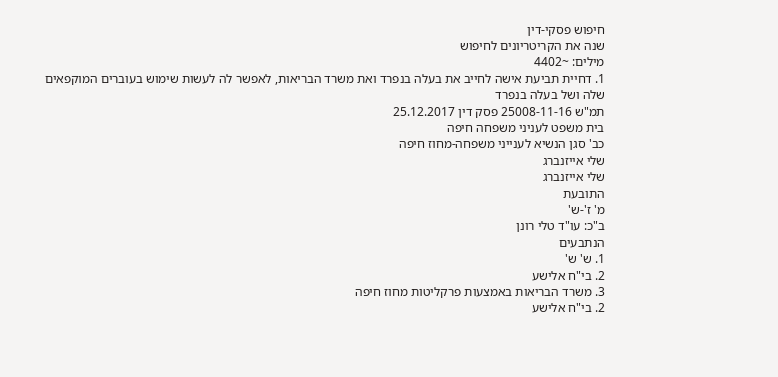חיפוש פסקי-דין
שנה את הקריטריונים לחיפוש
מילים: ~4402
1. דחיית תביעת אישה לחייב את בעלה בנפרד ואת משרד הבריאות, לאפשר לה לעשות שימוש בעוברים המוקפאים שלה ושל בעלה בנפרד
תמ"ש 25008-11-16 פסק דין 25.12.2017
בית משפט לעניני משפחה חיפה
כב' סגן הנשיא לענייני משפחה-מחוז חיפה
שלי אייזנברג
שלי אייזנברג
התובעת
מ' ז'-ש'
ב"כ: עו"ד טלי רונן
הנתבעים
1. ש' ש'
2. בי"ח אלישע
3. משרד הבריאות באמצעות פרקליטות מחוז חיפה
2. בי"ח אלישע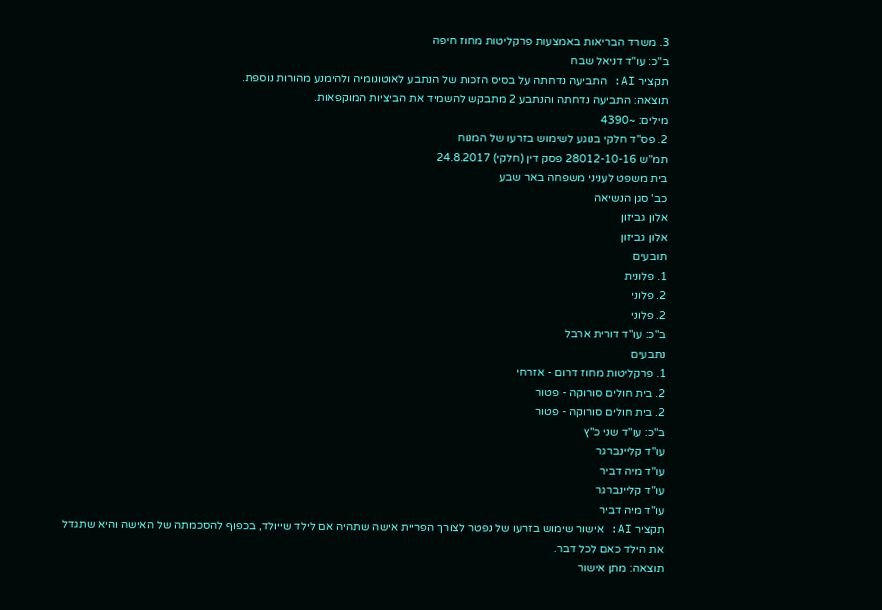3. משרד הבריאות באמצעות פרקליטות מחוז חיפה
ב"כ: עו"ד דניאל שבח
תקציר AI: התביעה נדחתה על בסיס הזכות של הנתבע לאוטונומיה ולהימנע מהורות נוספת.
תוצאה: התביעה נדחתה והנתבע 2 מתבקש להשמיד את הביציות המוקפאות.
מילים: ~4390
2. פס"ד חלקי בנוגע לשימוש בזרעו של המנוח
תמ"ש 28012-10-16 פסק דין (חלקי) 24.8.2017
בית משפט לעניני משפחה באר שבע
כב' סגן הנשיאה
אלון גביזון
אלון גביזון
תובעים
1. פלונית
2. פלוני
2. פלוני
ב"כ: עו"ד דורית ארבל
נתבעים
1. פרקליטות מחוז דרום - אזרחי
2. בית חולים סורוקה - פטור
2. בית חולים סורוקה - פטור
ב"כ: עו"ד שני כ"ץ
עו"ד קליינברגר
עו"ד מיה דביר
עו"ד קליינברגר
עו"ד מיה דביר
תקציר AI: אישור שימוש בזרעו של נפטר לצורך הפריית אישה שתהיה אם לילד שייולד, בכפוף להסכמתה של האישה והיא שתגדל את הילד כאם לכל דבר.
תוצאה: מתן אישור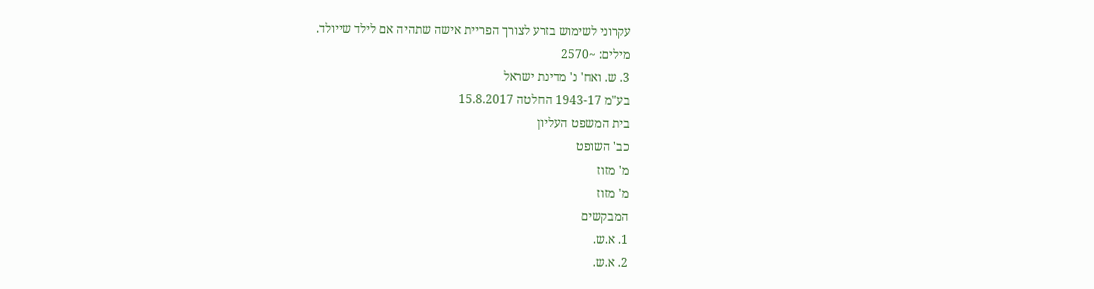עקרוני לשימוש בזרע לצורך הפריית אישה שתהיה אם לילד שייולד.
מילים: ~2570
3. ש. ואח' נ' מדינת ישראל
בע"מ 1943-17 החלטה 15.8.2017
בית המשפט העליון
כב' השופט
מ' מזוז
מ' מזוז
המבקשים
1. א.ש.
2. א.ש.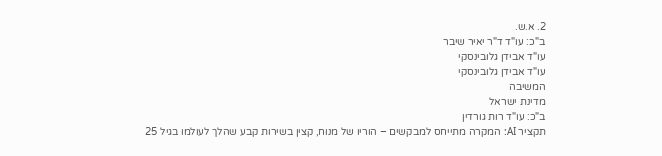2. א.ש.
ב"כ: עו"ד ד"ר יאיר שיבר
עו"ד אבידן גלובינסקי
עו"ד אבידן גלובינסקי
המשיבה
מדינת ישראל
ב"כ: עו"ד רות גורדין
תקציר AI: המקרה מתייחס למבקשים – הוריו של מנוח, קצין בשירות קבע שהלך לעולמו בגיל 25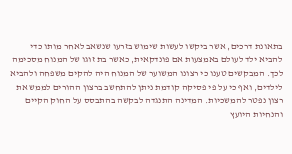בתאונת דרכים, אשר ביקשו לעשות שימוש בזרעו שנשאב לאחר מותו כדי להביא ילד לעולם באמצעות אם פונדקאית, כאשר בת זוגו של המנוח מסכימה לכך. המבקשים טענו כי רצונו המשוער של המנוח היה להקים משפחה ולהביא לילדים, ואף כי על פי פסיקה קודמת ניתן להתחשב ברצון ההורים לממש את רצון נפטר להמשכיות. המדינה התנגדה לבקשה בהתבסס על החוק הקיים והנחיות היועץ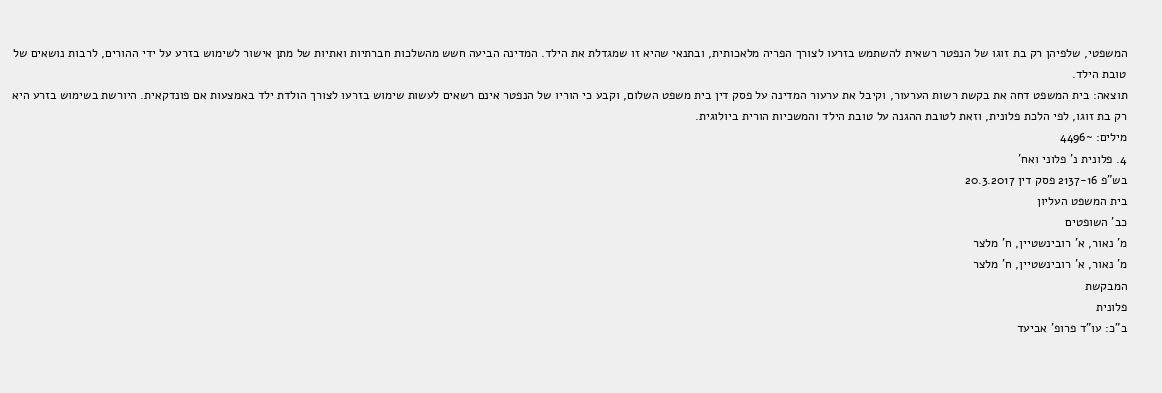המשפטי, שלפיהן רק בת זוגו של הנפטר רשאית להשתמש בזרעו לצורך הפריה מלאכותית, ובתנאי שהיא זו שמגדלת את הילד. המדינה הביעה חשש מהשלכות חברתיות ואתיות של מתן אישור לשימוש בזרע על ידי ההורים, לרבות נושאים של טובת הילד.
תוצאה: בית המשפט דחה את בקשת רשות הערעור, וקיבל את ערעור המדינה על פסק דין בית משפט השלום, וקבע כי הוריו של הנפטר אינם רשאים לעשות שימוש בזרעו לצורך הולדת ילד באמצעות אם פונדקאית. היורשת בשימוש בזרע היא רק בת זוגו, לפי הלכת פלונית, וזאת לטובת ההגנה על טובת הילד והמשכיות הורית ביולוגית.
מילים: ~4496
4. פלונית נ' פלוני ואח'
בש"פ 2137-16 פסק דין 20.3.2017
בית המשפט העליון
כב' השופטים
מ' נאור, א' רובינשטיין, ח' מלצר
מ' נאור, א' רובינשטיין, ח' מלצר
המבקשת
פלונית
ב"כ: עו"ד פרופ' אביעד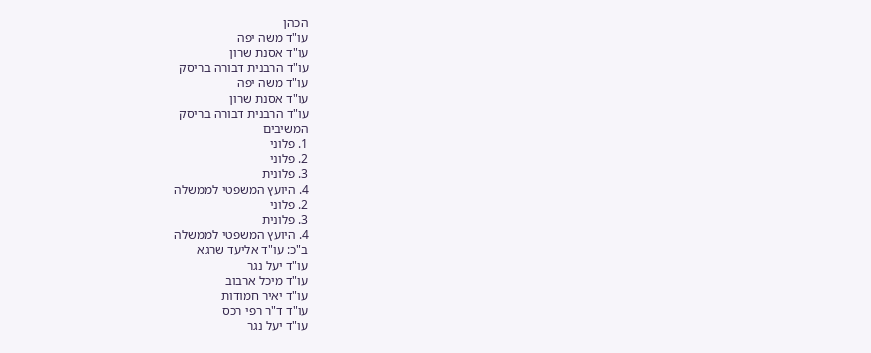הכהן
עו"ד משה יפה
עו"ד אסנת שרון
עו"ד הרבנית דבורה בריסק
עו"ד משה יפה
עו"ד אסנת שרון
עו"ד הרבנית דבורה בריסק
המשיבים
1. פלוני
2. פלוני
3. פלונית
4. היועץ המשפטי לממשלה
2. פלוני
3. פלונית
4. היועץ המשפטי לממשלה
ב"כ: עו"ד אליעד שרגא
עו"ד יעל נגר
עו"ד מיכל ארבוב
עו"ד יאיר חמודות
עו"ד ד"ר רפי רכס
עו"ד יעל נגר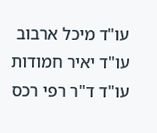עו"ד מיכל ארבוב
עו"ד יאיר חמודות
עו"ד ד"ר רפי רכס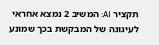תקציר AI: המשיב 2 נמצא אחראי לעיגונה של המבקשת בכך שמונע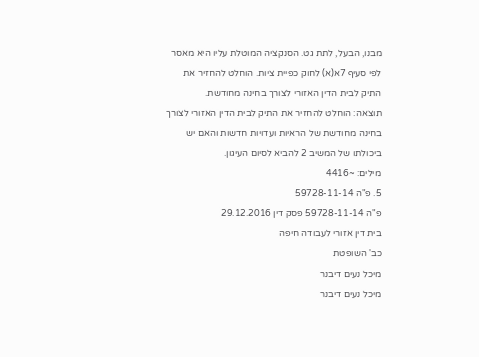מבנו, הבעל, לתת גט. הסנקציה המוטלת עליו היא מאסר לפי סעיף 7א(א) לחוק כפיית ציות. הוחלט להחזיר את התיק לבית הדין האזורי לצורך בחינה מחודשת.
תוצאה: הוחלט להחזיר את התיק לבית הדין האזורי לצורך בחינה מחודשת של הראיות ועדויות חדשות והאם יש ביכולתו של המשיב 2 להביא לסיום העיגון.
מילים: ~4416
5. פ"ה 59728-11-14
פ"ה 59728-11-14 פסק דין 29.12.2016
בית דין אזורי לעבודה חיפה
כב' השופטת
מיכל נעים דיבנר
מיכל נעים דיבנר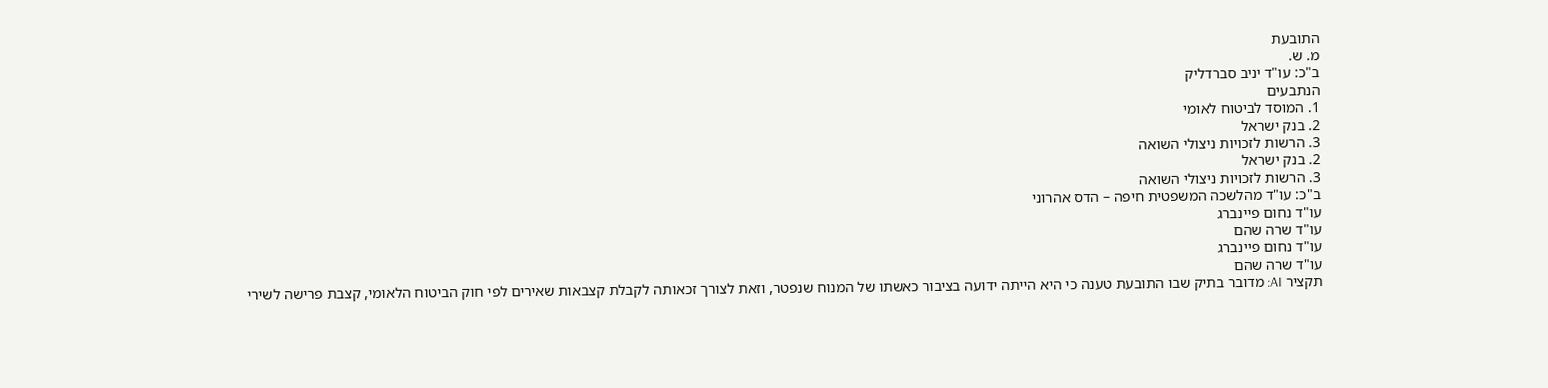התובעת
מ. ש.
ב"כ: עו"ד יניב סברדליק
הנתבעים
1. המוסד לביטוח לאומי
2. בנק ישראל
3. הרשות לזכויות ניצולי השואה
2. בנק ישראל
3. הרשות לזכויות ניצולי השואה
ב"כ: עו"ד מהלשכה המשפטית חיפה – הדס אהרוני
עו"ד נחום פיינברג
עו"ד שרה שהם
עו"ד נחום פיינברג
עו"ד שרה שהם
תקציר AI: מדובר בתיק שבו התובעת טענה כי היא הייתה ידועה בציבור כאשתו של המנוח שנפטר, וזאת לצורך זכאותה לקבלת קצבאות שאירים לפי חוק הביטוח הלאומי, קצבת פרישה לשירי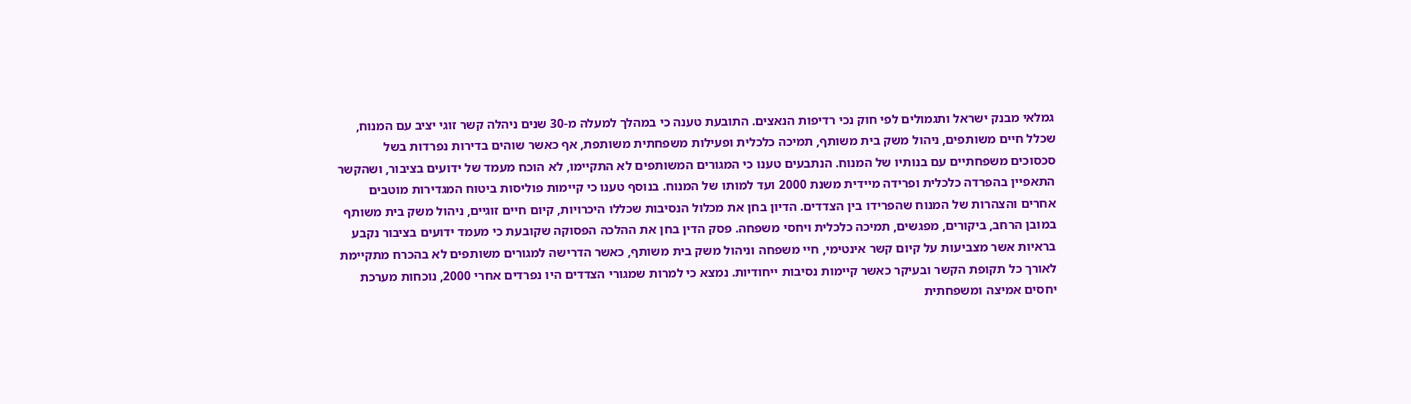גמלאי מבנק ישראל ותגמולים לפי חוק נכי רדיפות הנאצים. התובעת טענה כי במהלך למעלה מ-30 שנים ניהלה קשר זוגי יציב עם המנוח, שכלל חיים משותפים, ניהול משק בית משותף, תמיכה כלכלית ופעילות משפחתית משותפת, אף כאשר שוהים בדירות נפרדות בשל סכסוכים משפחתיים עם בנותיו של המנוח. הנתבעים טענו כי המגורים המשותפים לא התקיימו, לא הוכח מעמד של ידועים בציבור, ושהקשר התאפיין בהפרדה כלכלית ופרידה מיידית משנת 2000 ועד למותו של המנוח. בנוסף טענו כי קיימות פוליסות ביטוח המגדירות מוטבים אחרים והצהרות של המנוח שהפרידו בין הצדדים. הדיון בחן את מכלול הנסיבות שכללו היכרויות, קיום חיים זוגיים, ניהול משק בית משותף במובן הרחב, ביקורים, מפגשים, תמיכה כלכלית ויחסי משפחה. פסק הדין בחן את ההלכה הפסוקה שקובעת כי מעמד ידועים בציבור נקבע בראיות אשר מצביעות על קיום קשר אינטימי, חיי משפחה וניהול משק בית משותף, כאשר הדרישה למגורים משותפים לא בהכרח מתקיימת לאורך כל תקופת הקשר ובעיקר כאשר קיימות נסיבות ייחודיות. נמצא כי למרות שמגורי הצדדים היו נפרדים אחרי 2000, נוכחות מערכת יחסים אמיצה ומשפחתית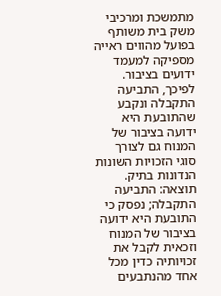מתמשכת ומרכיבי משק בית משותף בפועל מהווים ראייה מספיקה למעמד ידועים בציבור. לפיכך, התביעה התקבלה ונקבע שהתובעת היא ידועה בציבור של המנוח גם לצורך סוגי הזכויות השונות הנדונות בתיק.
תוצאה: התביעה התקבלה; נפסק כי התובעת היא ידועה בציבור של המנוח וזכאית לקבל את זכויותיה כדין מכל אחד מהנתבעים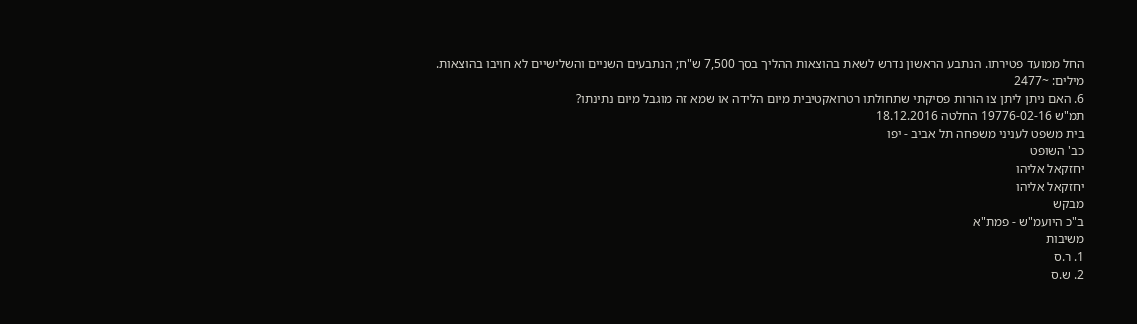החל ממועד פטירתו. הנתבע הראשון נדרש לשאת בהוצאות ההליך בסך 7,500 ש"ח; הנתבעים השניים והשלישיים לא חויבו בהוצאות.
מילים: ~2477
6. האם ניתן ליתן צו הורות פסיקתי שתחולתו רטרואקטיבית מיום הלידה או שמא זה מוגבל מיום נתינתו?
תמ"ש 19776-02-16 החלטה 18.12.2016
בית משפט לעניני משפחה תל אביב - יפו
כב' השופט
יחזקאל אליהו
יחזקאל אליהו
מבקש
ב"כ היועמ"ש - פמת"א
משיבות
1. ר.ס
2. ש.ס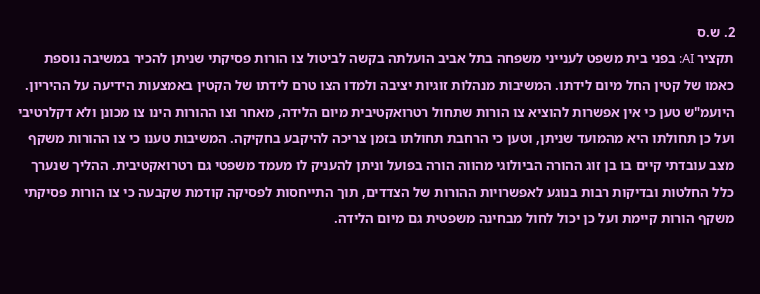2. ש.ס
תקציר AI: בפני בית משפט לענייני משפחה בתל אביב הועלתה בקשה לביטול צו הורות פסיקתי שניתן להכיר במשיבה נוספת כאמו של קטין החל מיום לידתו. המשיבות מנהלות זוגיות יציבה ולמדו הצו טרם לידתו של הקטין באמצעות הידיעה על ההיריון. היועמ"ש טען כי אין אפשרות להוציא צו הורות שתחול רטרואקטיבית מיום הלידה, מאחר וצו ההורות הינו צו מכונן ולא דקלרטיבי ועל כן תחולתו היא מהמועד שניתן, וטען כי הרחבת תחולתו בזמן צריכה להיקבע בחקיקה. המשיבות טענו כי צו ההורות משקף מצב עובדתי קיים בו בן זוג ההורה הביולוגי מהווה הורה בפועל וניתן להעניק לו מעמד משפטי גם רטרואקטיבית. ההליך שנערך כלל החלטות ובדיקות רבות בנוגע לאפשרויות ההורות של הצדדים, תוך התייחסות לפסיקה קודמת שקבעה כי צו הורות פסיקתי משקף הורות קיימת ועל כן יכול לחול מבחינה משפטית גם מיום הלידה.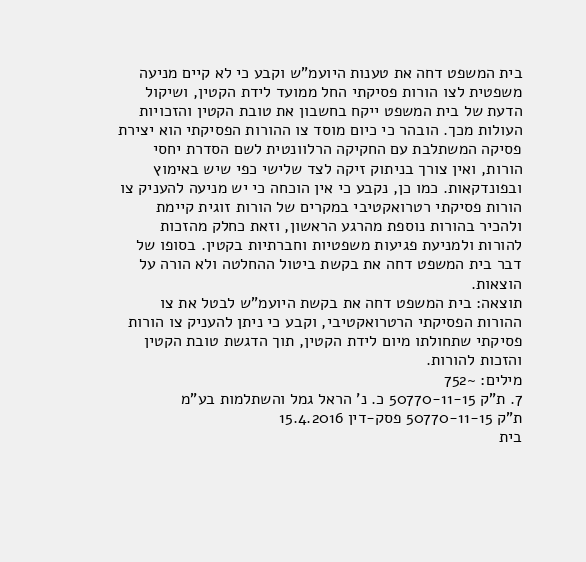בית המשפט דחה את טענות היועמ"ש וקבע כי לא קיים מניעה משפטית לצו הורות פסיקתי החל ממועד לידת הקטין, ושיקול הדעת של בית המשפט ייקח בחשבון את טובת הקטין והזכויות העולות מכך. הובהר כי כיום מוסד צו ההורות הפסיקתי הוא יצירת פסיקה המשתלבת עם החקיקה הרלוונטית לשם הסדרת יחסי הורות, ואין צורך בניתוק זיקה לצד שלישי כפי שיש באימוץ ובפונדקאות. כמו כן, נקבע כי אין הוכחה כי יש מניעה להעניק צו הורות פסיקתי רטרואקטיבי במקרים של הורות זוגית קיימת ולהכיר בהורות נוספת מהרגע הראשון, וזאת כחלק מהזכות להורות ולמניעת פגיעות משפטיות וחברתיות בקטין. בסופו של דבר בית המשפט דחה את בקשת ביטול ההחלטה ולא הורה על הוצאות.
תוצאה: בית המשפט דחה את בקשת היועמ"ש לבטל את צו ההורות הפסיקתי הרטרואקטיבי, וקבע כי ניתן להעניק צו הורות פסיקתי שתחולתו מיום לידת הקטין, תוך הדגשת טובת הקטין והזכות להורות.
מילים: ~752
7. ת"ק 50770-11-15 כ. נ' הראל גמל והשתלמות בע"מ
ת"ק 50770-11-15 פסק-דין 15.4.2016
בית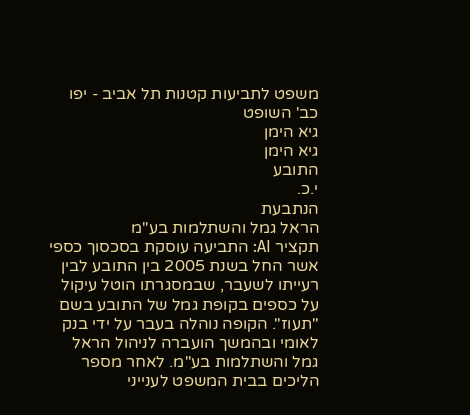משפט לתביעות קטנות תל אביב - יפו
כב' השופט
גיא הימן
גיא הימן
התובע
י.כ.
הנתבעת
הראל גמל והשתלמות בע"מ
תקציר AI: התביעה עוסקת בסכסוך כספי אשר החל בשנת 2005 בין התובע לבין רעייתו לשעבר, שבמסגרתו הוטל עיקול על כספים בקופת גמל של התובע בשם "תעוז". הקופה נוהלה בעבר על ידי בנק לאומי ובהמשך הועברה לניהול הראל גמל והשתלמות בע"מ. לאחר מספר הליכים בבית המשפט לענייני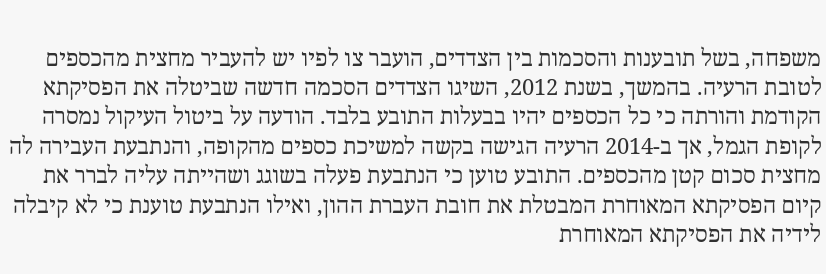משפחה, בשל תובענות והסכמות בין הצדדים, הועבר צו לפיו יש להעביר מחצית מהכספים לטובת הרעיה. בהמשך, בשנת 2012, השיגו הצדדים הסכמה חדשה שביטלה את הפסיקתא הקודמת והורתה כי כל הכספים יהיו בבעלות התובע בלבד. הודעה על ביטול העיקול נמסרה לקופת הגמל, אך ב-2014 הרעיה הגישה בקשה למשיכת כספים מהקופה, והנתבעת העבירה לה מחצית סכום קטן מהכספים. התובע טוען כי הנתבעת פעלה בשוגג ושהייתה עליה לברר את קיום הפסיקתא המאוחרת המבטלת את חובת העברת ההון, ואילו הנתבעת טוענת כי לא קיבלה לידיה את הפסיקתא המאוחרת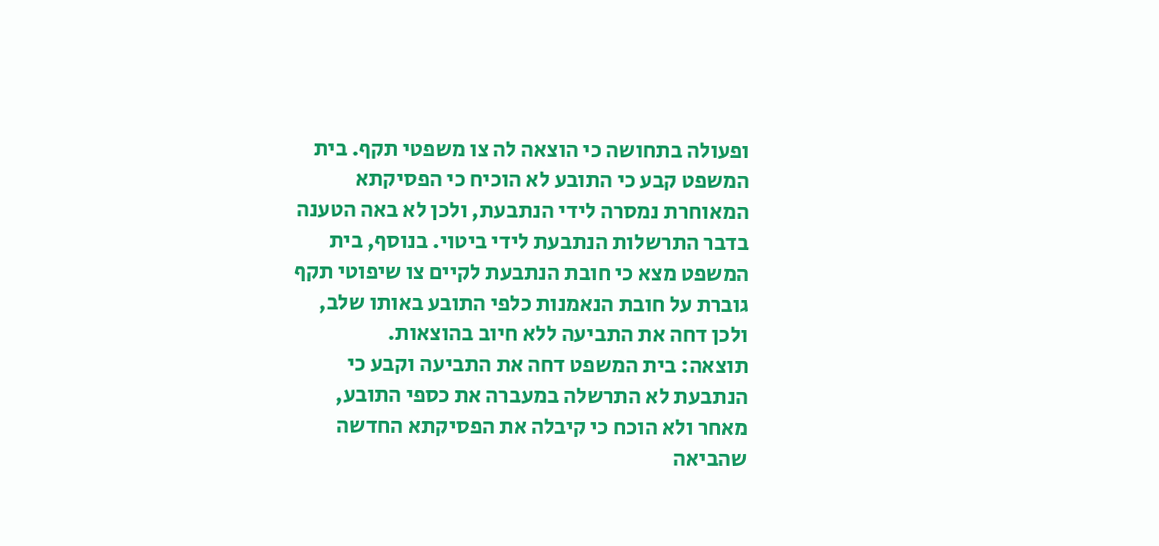ופעולה בתחושה כי הוצאה לה צו משפטי תקף. בית המשפט קבע כי התובע לא הוכיח כי הפסיקתא המאוחרת נמסרה לידי הנתבעת, ולכן לא באה הטענה בדבר התרשלות הנתבעת לידי ביטוי. בנוסף, בית המשפט מצא כי חובת הנתבעת לקיים צו שיפוטי תקף גוברת על חובת הנאמנות כלפי התובע באותו שלב, ולכן דחה את התביעה ללא חיוב בהוצאות.
תוצאה: בית המשפט דחה את התביעה וקבע כי הנתבעת לא התרשלה במעברה את כספי התובע, מאחר ולא הוכח כי קיבלה את הפסיקתא החדשה שהביאה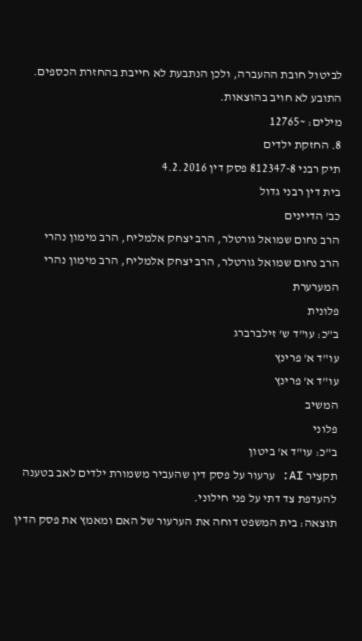לביטול חובת ההעברה, ולכן הנתבעת לא חייבת בהחזרת הכספים. התובע לא חויב בהוצאות.
מילים: ~12765
8. החזקת ילדים
תיק רבני 812347-8 פסק דין 4.2.2016
בית דין רבני גדול
כב' הדיינים
הרב נחום שמואל גורטלר, הרב יצחק אלמליח, הרב מימון נהרי
הרב נחום שמואל גורטלר, הרב יצחק אלמליח, הרב מימון נהרי
המערערת
פלונית
ב"כ: עו"ד ש' זילברברג
עו"ד א' פרינץ
עו"ד א' פרינץ
המשיב
פלוני
ב"כ: עו"ד א' ביטון
תקציר AI: ערעור על פסק דין שהעביר משמורת ילדים לאב בטענה להעדפת צד דתי על פני חילוני.
תוצאה: בית המשפט דוחה את הערעור של האם ומאמץ את פסק הדין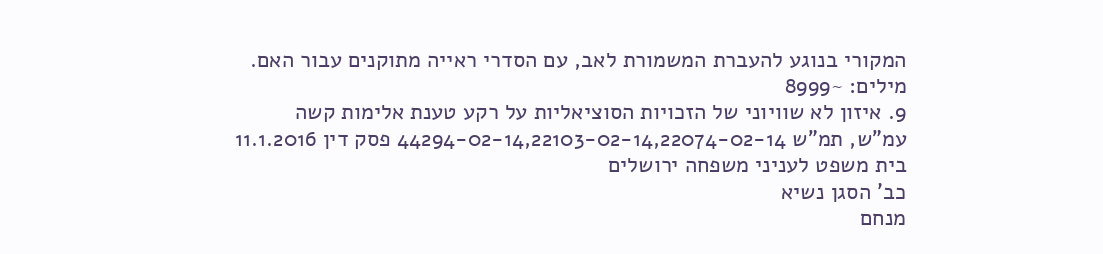המקורי בנוגע להעברת המשמורת לאב, עם הסדרי ראייה מתוקנים עבור האם.
מילים: ~8999
9. איזון לא שוויוני של הזכויות הסוציאליות על רקע טענת אלימות קשה
עמ"ש, תמ"ש 44294-02-14,22103-02-14,22074-02-14 פסק דין 11.1.2016
בית משפט לעניני משפחה ירושלים
כב' הסגן נשיא
מנחם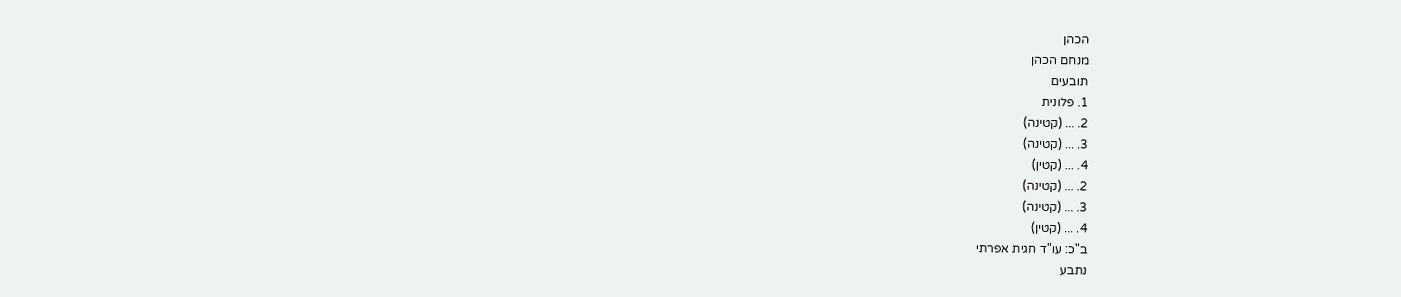הכהן
מנחם הכהן
תובעים
1. פלונית
2. ... (קטינה)
3. ... (קטינה)
4. ... (קטין)
2. ... (קטינה)
3. ... (קטינה)
4. ... (קטין)
ב"כ: עו"ד חגית אפרתי
נתבע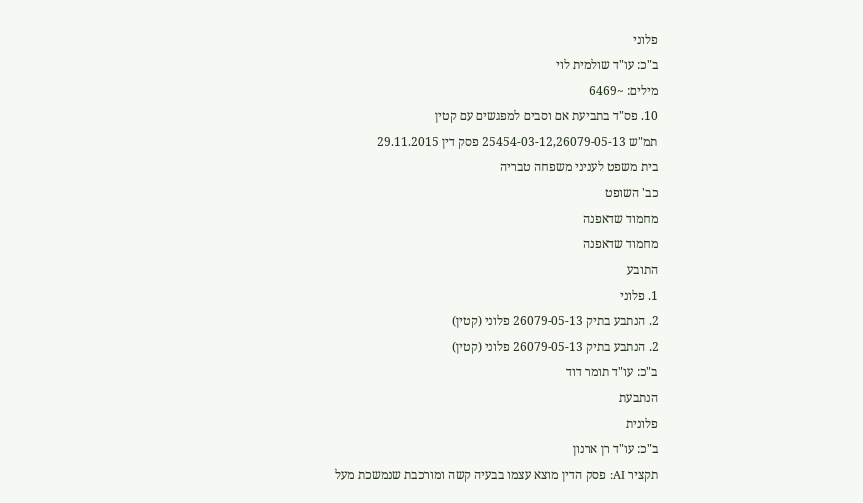פלוני
ב"כ: עו"ד שולמית לוי
מילים: ~6469
10. פס"ד בתביעת אם וסבים למפגשים עם קטין
תמ"ש 25454-03-12,26079-05-13 פסק דין 29.11.2015
בית משפט לעניני משפחה טבריה
כב' השופט
מחמוד שדאפנה
מחמוד שדאפנה
התובע
1. פלוני
2. הנתבע בתיק 26079-05-13 פלוני (קטין)
2. הנתבע בתיק 26079-05-13 פלוני (קטין)
ב"כ: עו"ד תומר דוד
הנתבעת
פלונית
ב"כ: עו"ד רן ארנון
תקציר AI: פסק הדין מוצא עצמו בבעיה קשה ומורכבת שנמשכת מעל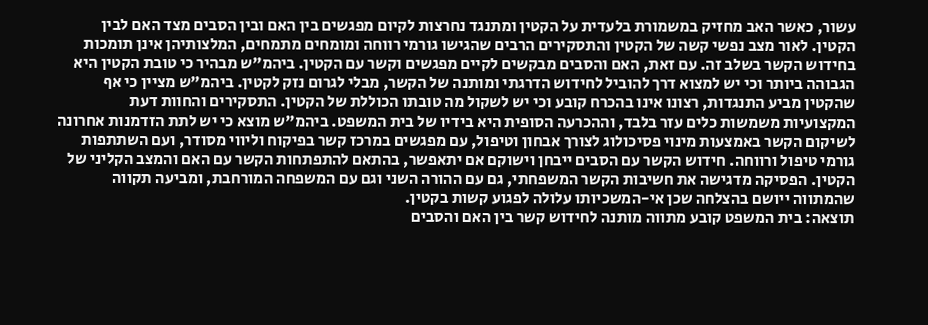עשור, כאשר האב מחזיק במשמורת בלעדית על הקטין ומתנגד נחרצות לקיום מפגשים בין האם ובין הסבים מצד האם לבין הקטין. לאור מצב נפשי קשה של הקטין והתסקירים הרבים שהגישו גורמי רווחה ומומחים מתמחים, המלצותיהן אינן תומכות בחידוש הקשר בשלב זה. עם זאת, האם והסבים מבקשים לקיים מפגשים וקשר עם הקטין. ביהמ"ש מבהיר כי טובת הקטין היא הגבוהה ביותר וכי יש למצוא דרך להוביל לחידוש הדרגתי ומותנה של הקשר, מבלי לגרום נזק לקטין. ביהמ"ש מציין כי אף שהקטין מביע התנגדות, רצונו אינו בהכרח קובע וכי יש לשקול מה טובתו הכוללת של הקטין. התסקירים והחוות דעת המקצועיות משמשות כלים עזר בלבד, וההכרעה הסופית היא בידיו של בית המשפט. ביהמ"ש מוצא כי יש לתת הזדמנות אחרונה לשיקום הקשר באמצעות מינוי פסיכולוג לצורך אבחון וטיפול, עם מפגשים במרכז קשר בפיקוח וליווי מסודר, ועם השתתפות גורמי טיפול ורווחה. חידוש הקשר עם הסבים ייבחן וישוקם אם יתאפשר, בהתאם להתפתחות הקשר עם האם והמצב הקליני של הקטין. הפסיקה מדגישה את חשיבות הקשר המשפחתי, גם עם ההורה השני וגם עם המשפחה המורחבת, ומביעה תקווה שהמתווה ייושם בהצלחה שכן אי-המשכיותו עלולה לפגוע קשות בקטין.
תוצאה: בית המשפט קובע מתווה מותנה לחידוש קשר בין האם והסבים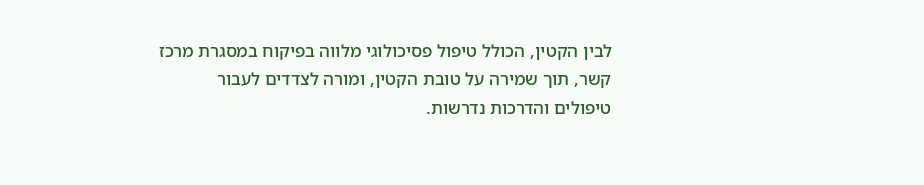לבין הקטין, הכולל טיפול פסיכולוגי מלווה בפיקוח במסגרת מרכז קשר, תוך שמירה על טובת הקטין, ומורה לצדדים לעבור טיפולים והדרכות נדרשות.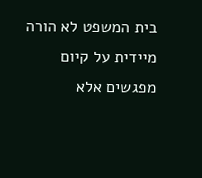בית המשפט לא הורה מיידית על קיום מפגשים אלא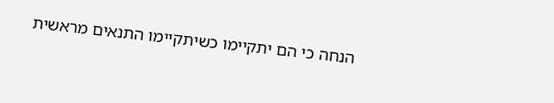הנחה כי הם יתקיימו כשיתקיימו התנאים מראשית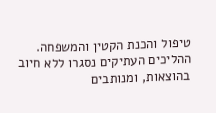טיפול והכנת הקטין והמשפחה. ההליכים העתיקים נסגרו ללא חיוב בהוצאות, ומנותבים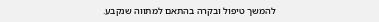להמשך טיפול ובקרה בהתאם למתווה שנקבע.